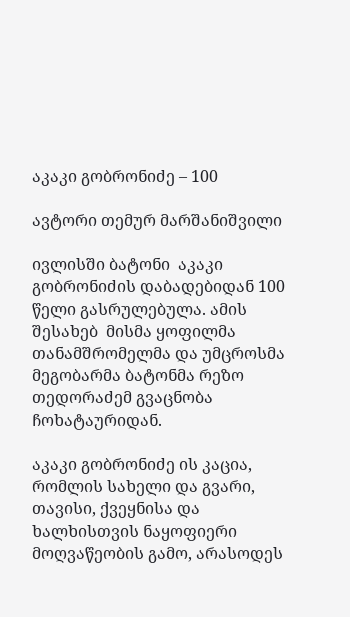აკაკი გობრონიძე – 100

ავტორი თემურ მარშანიშვილი

ივლისში ბატონი  აკაკი გობრონიძის დაბადებიდან 100 წელი გასრულებულა. ამის შესახებ  მისმა ყოფილმა თანამშრომელმა და უმცროსმა მეგობარმა ბატონმა რეზო თედორაძემ გვაცნობა ჩოხატაურიდან.

აკაკი გობრონიძე ის კაცია, რომლის სახელი და გვარი, თავისი, ქვეყნისა და ხალხისთვის ნაყოფიერი მოღვაწეობის გამო, არასოდეს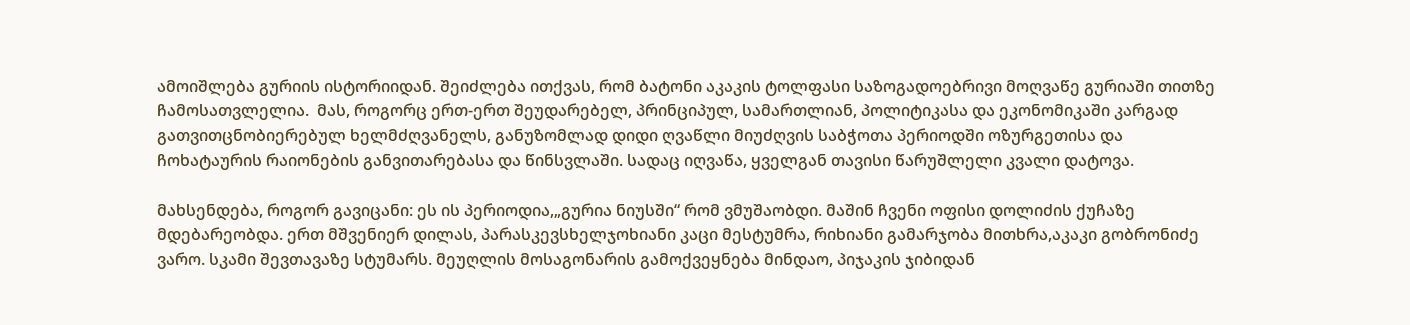ამოიშლება გურიის ისტორიიდან. შეიძლება ითქვას, რომ ბატონი აკაკის ტოლფასი საზოგადოებრივი მოღვაწე გურიაში თითზე ჩამოსათვლელია.  მას, როგორც ერთ-ერთ შეუდარებელ, პრინციპულ, სამართლიან, პოლიტიკასა და ეკონომიკაში კარგად გათვითცნობიერებულ ხელმძღვანელს, განუზომლად დიდი ღვაწლი მიუძღვის საბჭოთა პერიოდში ოზურგეთისა და ჩოხატაურის რაიონების განვითარებასა და წინსვლაში. სადაც იღვაწა, ყველგან თავისი წარუშლელი კვალი დატოვა.

მახსენდება, როგორ გავიცანი: ეს ის პერიოდია,„გურია ნიუსში“ რომ ვმუშაობდი. მაშინ ჩვენი ოფისი დოლიძის ქუჩაზე მდებარეობდა. ერთ მშვენიერ დილას, პარასკევსხელჯოხიანი კაცი მესტუმრა, რიხიანი გამარჯობა მითხრა,აკაკი გობრონიძე ვარო. სკამი შევთავაზე სტუმარს. მეუღლის მოსაგონარის გამოქვეყნება მინდაო, პიჯაკის ჯიბიდან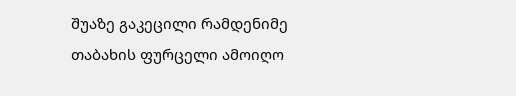შუაზე გაკეცილი რამდენიმე თაბახის ფურცელი ამოიღო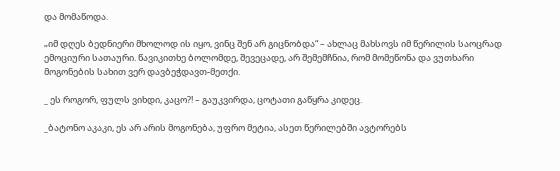და მომაწოდა.

„იმ დღეს ბედნიერი მხოლოდ ის იყო, ვინც შენ არ გიცნობდა“ – ახლაც მახსოვს იმ წერილის საოცრად ემოციური სათაური. წავიკითხე ბოლომდე, შევეცადე, არ შემემჩნია, რომ მომეწონა და ვუთხარი მოგონების სახით ვერ დავბეჭდავთ-მეთქი.

_ ეს როგორ, ფულს ვიხდი, კაცო?! – გაუკვირდა, ცოტათი გაწყრა კიდეც.

_ბატონო აკაკი, ეს არ არის მოგონება, უფრო მეტია, ასეთ წერილებში ავტორებს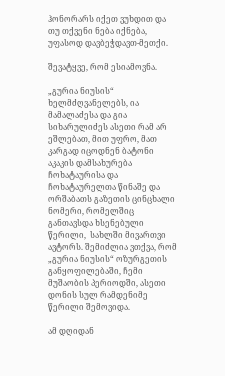ჰონორარს იქეთ ვუხდით და თუ თქვენი ნება იქნება, უფასოდ დავბეჭდავთ-მეთქი.

შევატყვე, რომ ესიამოვნა.

„გურია ნიუსის“ ხელმძღვანელებს, ია მამალაძესა და გია სიხარულიძეს ასეთი რამ არ ეშლებათ, მით უფრო, მათ კარგად იცოდნენ ბატონი აკაკის დამსახურება ჩოხატაურისა და ჩოხატაურელთა წინაშე და ორშაბათს გაზეთის ცინცხალი ნომერი, რომელშიც განთავსდა ხსენებული წერილი,  სახლში მივართვი ავტორს. შემიძლია ვთქვა, რომ „გურია ნიუსის“ ოზურგეთის განყოფილებაში, ჩემი მუშაობის პერიოდში, ასეთი დონის სულ რამდენიმე წერილი შემოვიდა.

ამ დღიდან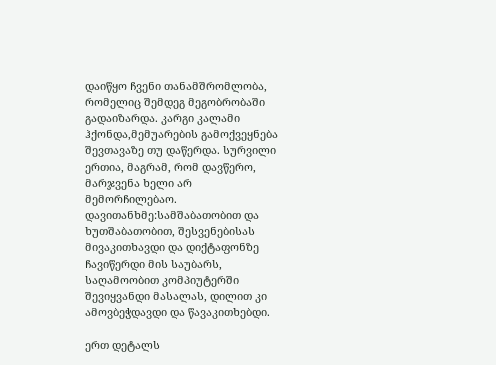დაიწყო ჩვენი თანამშრომლობა, რომელიც შემდეგ მეგობრობაში გადაიზარდა. კარგი კალამი ჰქონდა,მემუარების გამოქვეყნება შევთავაზე თუ დაწერდა. სურვილი ერთია, მაგრამ, რომ დავწერო, მარჯვენა ხელი არ მემორჩილებაო. დავითანხმე:სამშაბათობით და ხუთშაბათობით, შესვენებისას მივაკითხავდი და დიქტაფონზე ჩავიწერდი მის საუბარს, საღამოობით კომპიუტერში შევიყვანდი მასალას, დილით კი ამოვბეჭდავდი და წავაკითხებდი.

ერთ დეტალს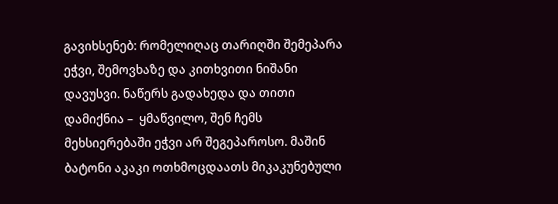გავიხსენებ: რომელიღაც თარიღში შემეპარა ეჭვი, შემოვხაზე და კითხვითი ნიშანი დავუსვი. ნაწერს გადახედა და თითი დამიქნია –  ყმაწვილო, შენ ჩემს მეხსიერებაში ეჭვი არ შეგეპაროსო. მაშინ ბატონი აკაკი ოთხმოცდაათს მიკაკუნებული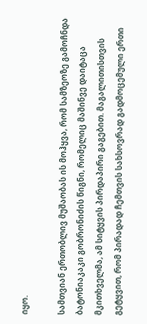იყო.

სამთვიან ერთობლივ მუშაობას ის მოჰყვა, რომ სამზეოზე გამოჩნდა ბატონიაკაკი გობრონიძის წიგნი, რომელიც მაშინვე დაიტაცა მკითხველმა, ამ სიტყვის პირდაპირი გაგებით. მაგალითისთვის გეტყვით, რომ პირადად ჩემთვის სახსოვრად გადმოცემული ერთი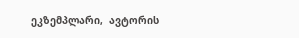ეკზემპლარი,  ავტორის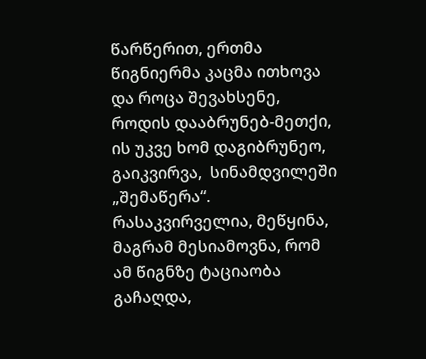წარწერით, ერთმა წიგნიერმა კაცმა ითხოვა და როცა შევახსენე, როდის დააბრუნებ-მეთქი, ის უკვე ხომ დაგიბრუნეო, გაიკვირვა,  სინამდვილეში „შემაწერა“. რასაკვირველია, მეწყინა, მაგრამ მესიამოვნა, რომ ამ წიგნზე ტაციაობა გაჩაღდა,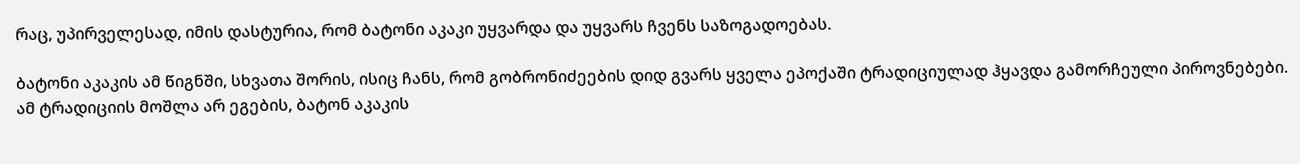რაც, უპირველესად, იმის დასტურია, რომ ბატონი აკაკი უყვარდა და უყვარს ჩვენს საზოგადოებას.

ბატონი აკაკის ამ წიგნში, სხვათა შორის, ისიც ჩანს, რომ გობრონიძეების დიდ გვარს ყველა ეპოქაში ტრადიციულად ჰყავდა გამორჩეული პიროვნებები. ამ ტრადიციის მოშლა არ ეგების, ბატონ აკაკის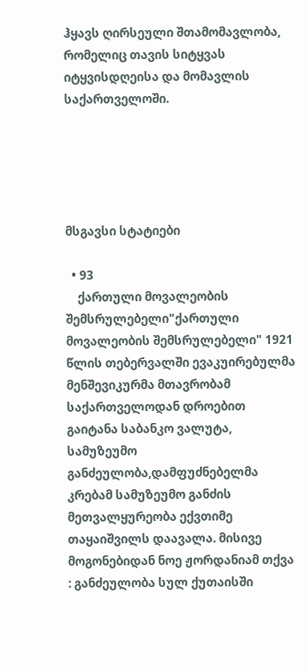ჰყავს ღირსეული შთამომავლობა, რომელიც თავის სიტყვას იტყვისდღეისა და მომავლის საქართველოში.





მსგავსი სტატიები

  • 93
    ქართული მოვალეობის შემსრულებელი"ქართული მოვალეობის შემსრულებელი" 1921 წლის თებერვალში ევაკუირებულმა მენშევიკურმა მთავრობამ საქართველოდან დროებით გაიტანა საბანკო ვალუტა, სამუზეუმო განძეულობა,დამფუძნებელმა კრებამ სამუზეუმო განძის მეთვალყურეობა ექვთიმე თაყაიშვილს დაავალა. მისივე მოგონებიდან ნოე ჟორდანიამ თქვა : განძეულობა სულ ქუთაისში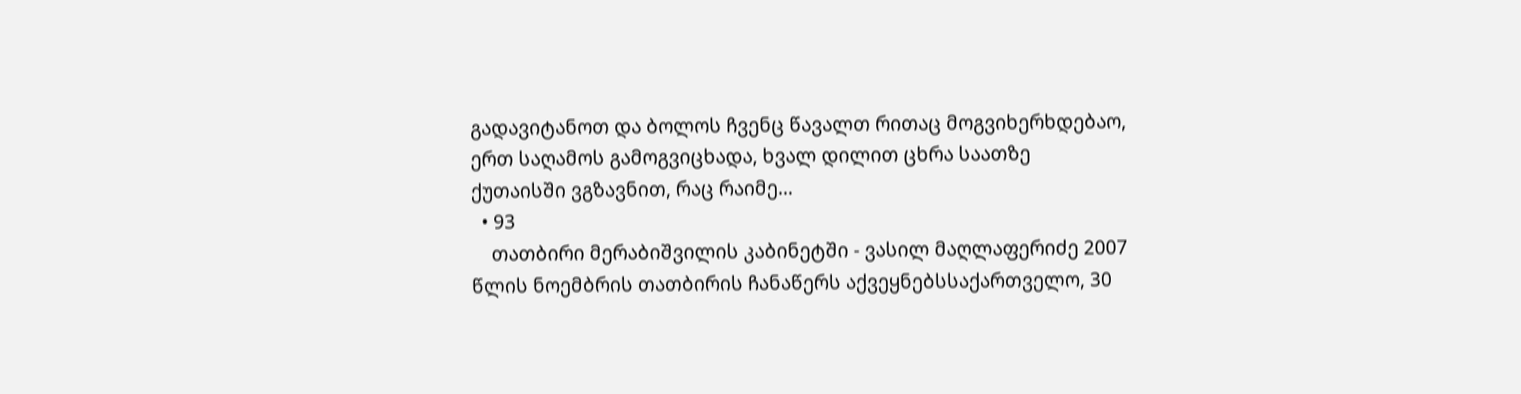გადავიტანოთ და ბოლოს ჩვენც წავალთ რითაც მოგვიხერხდებაო, ერთ საღამოს გამოგვიცხადა, ხვალ დილით ცხრა საათზე ქუთაისში ვგზავნით, რაც რაიმე…
  • 93
    თათბირი მერაბიშვილის კაბინეტში - ვასილ მაღლაფერიძე 2007 წლის ნოემბრის თათბირის ჩანაწერს აქვეყნებსსაქართველო, 30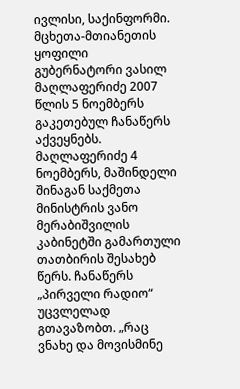ივლისი, საქინფორმი. მცხეთა-მთიანეთის ყოფილი გუბერნატორი ვასილ მაღლაფერიძე 2007 წლის 5 ნოემბერს გაკეთებულ ჩანაწერს აქვეყნებს. მაღლაფერიძე 4 ნოემბერს, მაშინდელი შინაგან საქმეთა მინისტრის ვანო მერაბიშვილის კაბინეტში გამართული თათბირის შესახებ წერს. ჩანაწერს „პირველი რადიო“ უცვლელად გთავაზობთ. „რაც ვნახე და მოვისმინე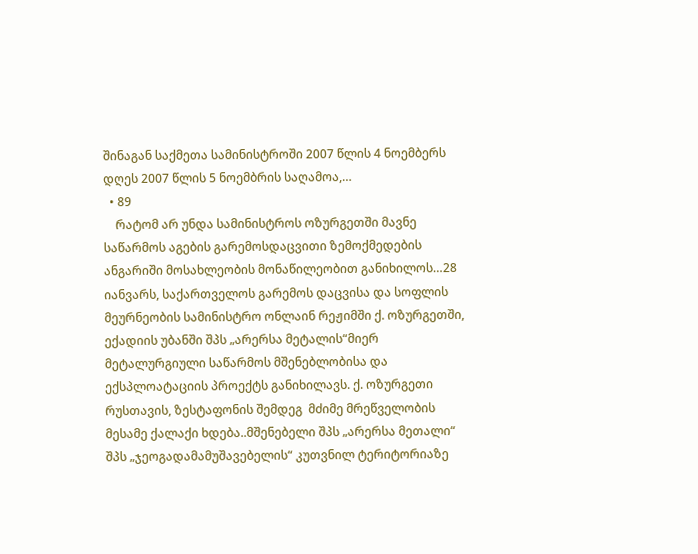შინაგან საქმეთა სამინისტროში 2007 წლის 4 ნოემბერს დღეს 2007 წლის 5 ნოემბრის საღამოა,…
  • 89
    რატომ არ უნდა სამინისტროს ოზურგეთში მავნე საწარმოს აგების გარემოსდაცვითი ზემოქმედების ანგარიში მოსახლეობის მონაწილეობით განიხილოს…28 იანვარს, საქართველოს გარემოს დაცვისა და სოფლის მეურნეობის სამინისტრო ონლაინ რეჟიმში ქ. ოზურგეთში, ექადიის უბანში შპს „არერსა მეტალის“მიერ მეტალურგიული საწარმოს მშენებლობისა და ექსპლოატაციის პროექტს განიხილავს. ქ. ოზურგეთი რუსთავის, ზესტაფონის შემდეგ  მძიმე მრეწველობის მესამე ქალაქი ხდება..მშენებელი შპს „არერსა მეთალი“ შპს „ჯეოგადამამუშავებელის“ კუთვნილ ტერიტორიაზე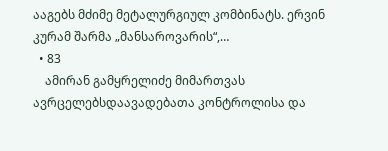ააგებს მძიმე მეტალურგიულ კომბინატს. ერვინ კურამ შარმა „მანსაროვარის“,…
  • 83
    ამირან გამყრელიძე მიმართვას ავრცელებსდაავადებათა კონტროლისა და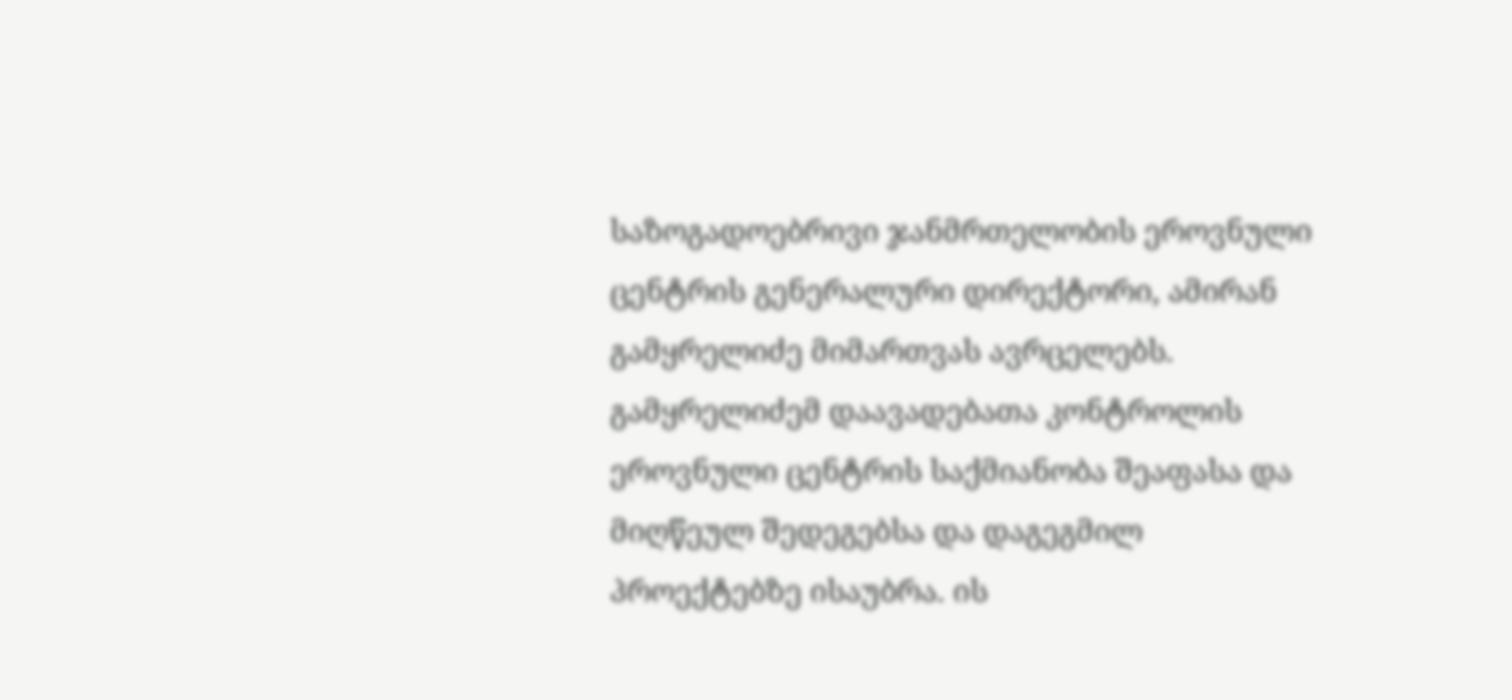საზოგადოებრივი ჯანმრთელობის ეროვნული ცენტრის გენერალური დირექტორი, ამირან გამყრელიძე მიმართვას ავრცელებს. გამყრელიძემ დაავადებათა კონტროლის ეროვნული ცენტრის საქმიანობა შეაფასა და მიღწეულ შედეგებსა და დაგეგმილ პროექტებზე ისაუბრა. ის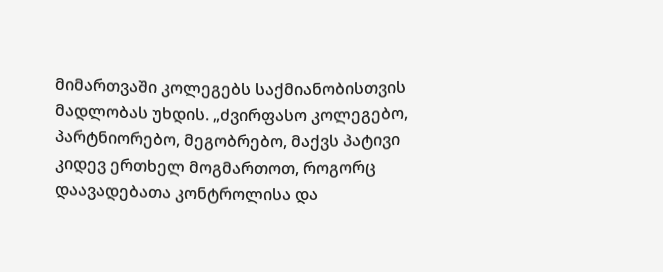მიმართვაში კოლეგებს საქმიანობისთვის მადლობას უხდის. „ძვირფასო კოლეგებო, პარტნიორებო, მეგობრებო, მაქვს პატივი კიდევ ერთხელ მოგმართოთ, როგორც დაავადებათა კონტროლისა და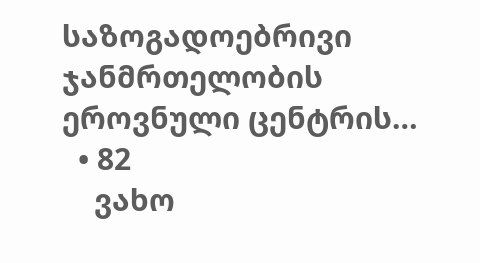საზოგადოებრივი ჯანმრთელობის ეროვნული ცენტრის…
  • 82
    ვახო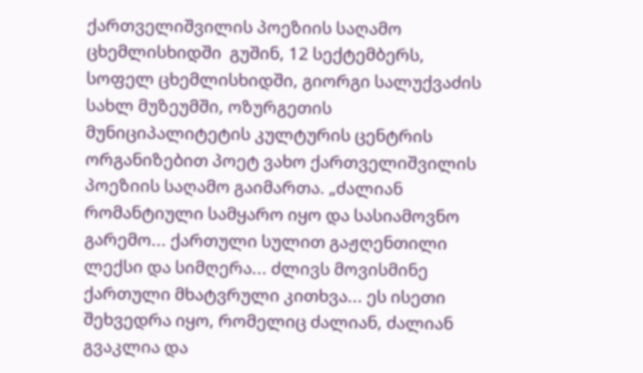ქართველიშვილის პოეზიის საღამო ცხემლისხიდში  გუშინ, 12 სექტემბერს, სოფელ ცხემლისხიდში, გიორგი სალუქვაძის სახლ მუზეუმში, ოზურგეთის მუნიციპალიტეტის კულტურის ცენტრის ორგანიზებით პოეტ ვახო ქართველიშვილის პოეზიის საღამო გაიმართა. „ძალიან რომანტიული სამყარო იყო და სასიამოვნო გარემო... ქართული სულით გაჟღენთილი ლექსი და სიმღერა... ძლივს მოვისმინე ქართული მხატვრული კითხვა... ეს ისეთი შეხვედრა იყო, რომელიც ძალიან, ძალიან გვაკლია და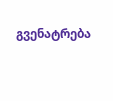გვენატრება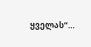ყველას“…